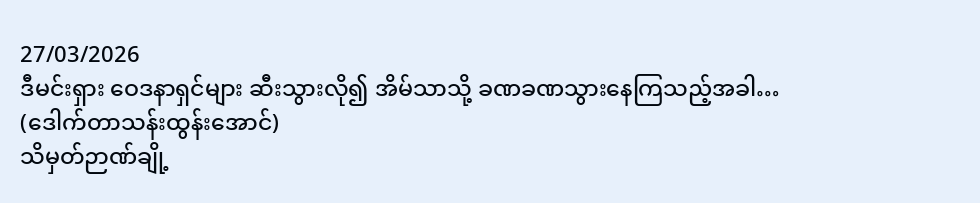27/03/2026
ဒီမင်းရှား ဝေဒနာရှင်များ ဆီးသွားလို၍ အိမ်သာသို့ ခဏခဏသွားနေကြသည့်အခါ…
(ဒေါက်တာသန်းထွန်းအောင်)
သိမှတ်ဉာဏ်ချို့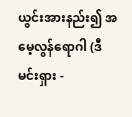ယွင်းအားနည်း၍ အမေ့လွန်ရောဂါ (ဒီမင်းရှား -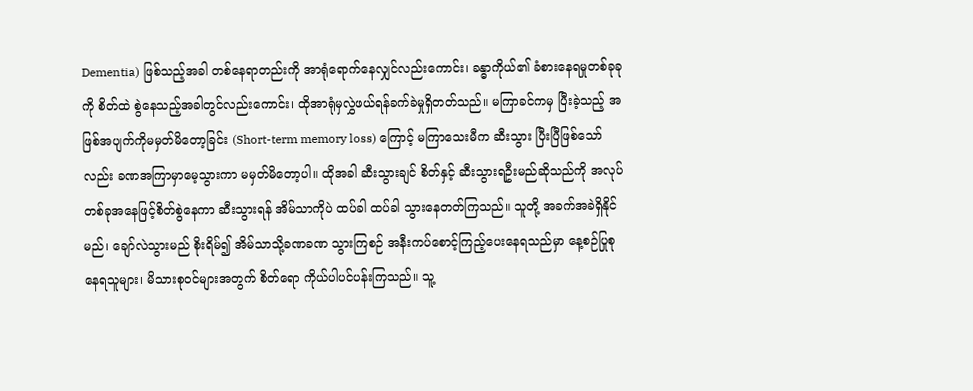Dementia) ဖြစ်သည့်အခါ တစ်နေရာတည်းကို အာရုံရောက်နေလျှင်လည်းကောင်း၊ ခန္ဓာကိုယ်၏ ခံစားနေရမှုတစ်ခုခုကို စိတ်ထဲ စွဲနေသည့်အခါတွင်လည်းကောင်း၊ ထိုအာရုံမှလွှဲဖယ်ရန်ခက်ခဲမှုရှိတတ်သည်။ မကြာခင်ကမှ ပြီးခဲ့သည့် အဖြစ်အပျက်ကိုမမှတ်မိတော့ခြင်း (Short-term memory loss) ကြောင့် မကြာသေးမီက ဆီးသွား ပြီးပြီဖြစ်သော်လည်း ခဏအကြာမှာမေ့သွားကာ မမှတ်မိတော့ပါ။ ထိုအခါ ဆီးသွားချင် စိတ်နှင့် ဆီးသွားရဦးမည်ဆိုသည်ကို အလုပ်တစ်ခုအနေဖြင့်စိတ်စွဲနေကာ ဆီးသွားရန် အိမ်သာကိုပဲ ထပ်ခါ ထပ်ခါ သွားနေတတ်ကြသည်။ သူတို့ အခက်အခဲရှိနိုင်မည်၊ ချော်လဲသွားမည် စိုးရိမ်၍ အိမ်သာသို့ခဏခဏ သွားကြစဉ် အနီးကပ်စောင့်ကြည့်ပေးနေရသည်မှာ နေ့စဉ်ပြုစုနေရသူများ၊ မိသားစုဝင်များအတွက် စိတ်ရော ကိုယ်ပါပင်ပန်းကြသည်။ သူ့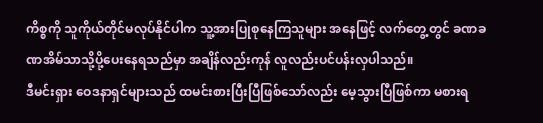ကိစ္စကို သူကိုယ်တိုင်မလုပ်နိုင်ပါက သူ့အားပြုစုနေကြသူများ အနေဖြင့် လက်တွေ့တွင် ခဏခဏအိမ်သာသို့ပို့ပေးနေရသည်မှာ အချိန်လည်းကုန် လူလည်းပင်ပန်းလှပါသည်။
ဒီမင်းရှား ဝေဒနာရှင်များသည် ထမင်းစားပြီးပြီဖြစ်သော်လည်း မေ့သွားပြီဖြစ်ကာ မစားရ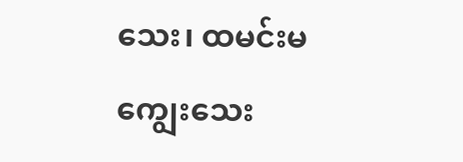သေး၊ ထမင်းမကျွေးသေး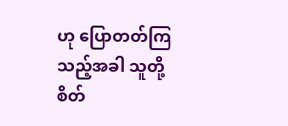ဟု ပြောတတ်ကြသည့်အခါ သူတို့စိတ်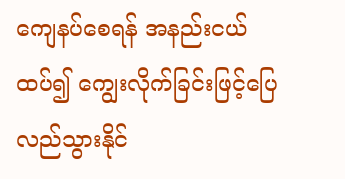ကျေနပ်စေရန် အနည်းငယ်ထပ်၍ ကျွေးလိုက်ခြင်းဖြင့်ပြေလည်သွားနိုင်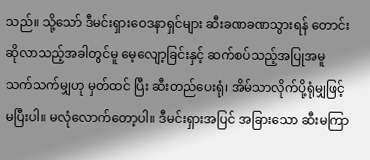သည်။ သို့သော် ဒီမင်းရှားဝေဒနာရှင်များ ဆီးခဏခဏသွားရန် တောင်းဆိုလာသည့်အခါတွင်မူ မေ့လျော့ခြင်းနှင့် ဆက်စပ်သည့်အပြုအမူသက်သက်မျှဟု မှတ်ထင် ပြီး ဆီးတည်ပေးရုံ၊ အိမ်သာလိုက်ပို့ရုံမျှဖြင့်မပြီးပါ။ မလုံလောက်တော့ပါ။ ဒီမင်းရှားအပြင် အခြားသော ဆီးမကြာ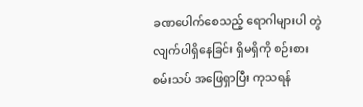ခဏပေါက်စေသည့် ရောဂါများပါ တွဲလျက်ပါရှိနေခြင်း ရှိမရှိကို စဉ်းစားစမ်းသပ် အဖြေရှာပြီး ကုသရန်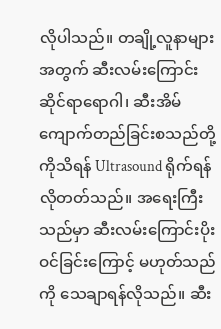လိုပါသည်။ တချို့လူနာများအတွက် ဆီးလမ်းကြောင်းဆိုင်ရာရောဂါ၊ ဆီးအိမ် ကျောက်တည်ခြင်းစသည်တို့ကိုသိရန် Ultrasound ရိုက်ရန်လိုတတ်သည်။ အရေးကြီးသည်မှာ ဆီးလမ်းကြောင်းပိုးဝင်ခြင်းကြောင့် မဟုတ်သည်ကို သေချာရန်လိုသည်။ ဆီး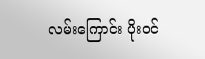လမ်းကြောင်း ပိုးဝင်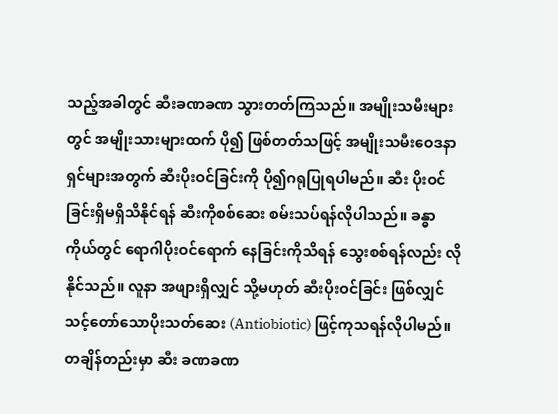သည့်အခါတွင် ဆီးခဏခဏ သွားတတ်ကြသည်။ အမျိုးသမီးများတွင် အမျိုးသားများထက် ပို၍ ဖြစ်တတ်သဖြင့် အမျိုးသမီးဝေဒနာရှင်များအတွက် ဆီးပိုးဝင်ခြင်းကို ပို၍ဂရုပြုရပါမည်။ ဆီး ပိုးဝင်ခြင်းရှိမရှိသိနိုင်ရန် ဆီးကိုစစ်ဆေး စမ်းသပ်ရန်လိုပါသည်။ ခန္ဓာကိုယ်တွင် ရောဂါပိုးဝင်ရောက် နေခြင်းကိုသိရန် သွေးစစ်ရန်လည်း လိုနိုင်သည်။ လူနာ အဖျားရှိလျှင် သို့မဟုတ် ဆီးပိုးဝင်ခြင်း ဖြစ်လျှင် သင့်တော်သောပိုးသတ်ဆေး (Antiobiotic) ဖြင့်ကုသရန်လိုပါမည်။ တချိန်တည်းမှာ ဆီး ခဏခဏ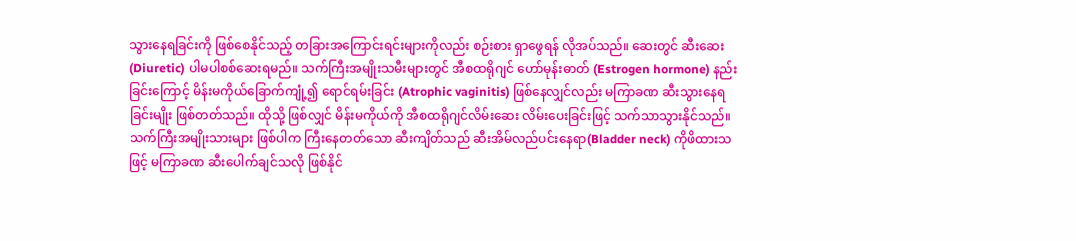သွားနေရခြင်းကို ဖြစ်စေနိုင်သည့် တခြားအကြောင်းရင်းများကိုလည်း စဉ်းစား ရှာဖွေရန် လိုအပ်သည်။ ဆေးတွင် ဆီးဆေး (Diuretic) ပါမပါစစ်ဆေးရမည်။ သက်ကြီးအမျိုးသမီးများတွင် အီစထရိုဂျင် ဟော်မုန်းဓာတ် (Estrogen hormone) နည်းခြင်းကြောင့် မိန်းမကိုယ်ခြောက်ကျုံ့၍ ရောင်ရမ်းခြင်း (Atrophic vaginitis) ဖြစ်နေလျှင်လည်း မကြာခဏ ဆီးသွားနေရခြင်းမျိုး ဖြစ်တတ်သည်။ ထိုသို့ ဖြစ်လျှင် မိန်းမကိုယ်ကို အီစထရိုဂျင်လိမ်းဆေး လိမ်းပေးခြင်းဖြင့် သက်သာသွားနိုင်သည်။ သက်ကြီးအမျိုးသားများ ဖြစ်ပါက ကြီးနေတတ်သော ဆီးကျိတ်သည် ဆီးအိမ်လည်ပင်းနေရာ(Bladder neck) ကိုဖိထားသဖြင့် မကြာခဏ ဆီးပေါက်ချင်သလို ဖြစ်နိုင်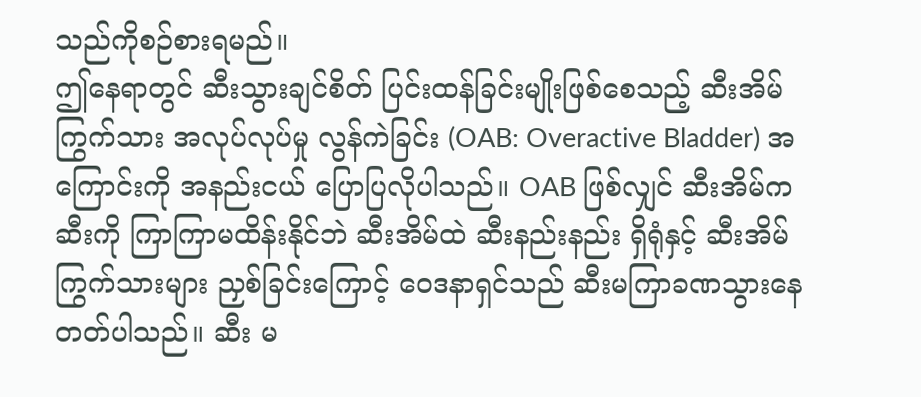သည်ကိုစဉ်စားရမည်။
ဤနေရာတွင် ဆီးသွားချင်စိတ် ပြင်းထန်ခြင်းမျိုးဖြစ်စေသည့် ဆီးအိမ်ကြွက်သား အလုပ်လုပ်မှု လွန်ကဲခြင်း (OAB: Overactive Bladder) အကြောင်းကို အနည်းငယ် ပြောပြလိုပါသည်။ OAB ဖြစ်လျှင် ဆီးအိမ်က ဆီးကို ကြာကြာမထိန်းနိုင်ဘဲ ဆီးအိမ်ထဲ ဆီးနည်းနည်း ရှိရုံနှင့် ဆီးအိမ် ကြွက်သားများ ညှစ်ခြင်းကြောင့် ဝေဒနာရှင်သည် ဆီးမကြာခဏသွားနေတတ်ပါသည်။ ဆီး မ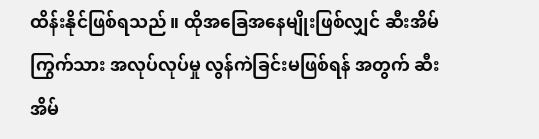ထိန်းနိုင်ဖြစ်ရသည်။ ထိုအခြေအနေမျိုးဖြစ်လျှင် ဆီးအိမ်ကြွက်သား အလုပ်လုပ်မှု လွန်ကဲခြင်းမဖြစ်ရန် အတွက် ဆီးအိမ်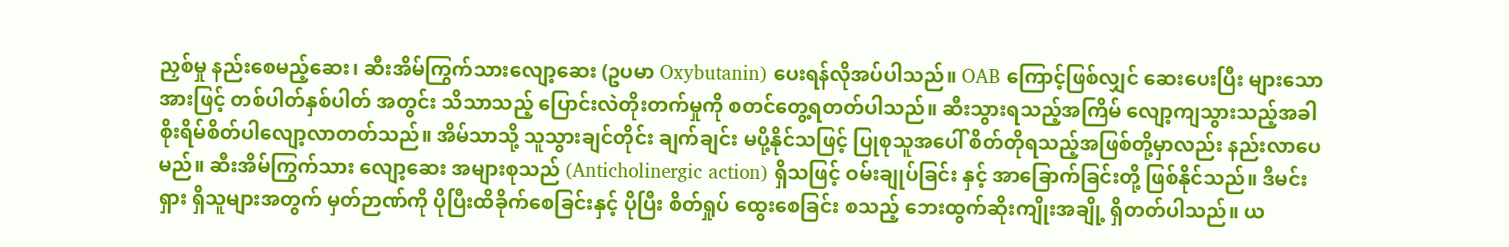ညှစ်မှု နည်းစေမည့်ဆေး၊ ဆီးအိမ်ကြွက်သားလျော့ဆေး (ဥပမာ Oxybutanin) ပေးရန်လိုအပ်ပါသည်။ OAB ကြောင့်ဖြစ်လျှင် ဆေးပေးပြီး များသောအားဖြင့် တစ်ပါတ်နှစ်ပါတ် အတွင်း သိသာသည့် ပြောင်းလဲတိုးတက်မှုကို စတင်တွေ့ရတတ်ပါသည်။ ဆီးသွားရသည့်အကြိမ် လျော့ကျသွားသည့်အခါ စိုးရိမ်စိတ်ပါလျော့လာတတ်သည်။ အိမ်သာသို့ သူသွားချင်တိုင်း ချက်ချင်း မပို့နိုင်သဖြင့် ပြုစုသူအပေါ် စိတ်တိုရသည့်အဖြစ်တို့မှာလည်း နည်းလာပေမည်။ ဆီးအိမ်ကြွက်သား လျော့ဆေး အများစုသည် (Anticholinergic action) ရှိသဖြင့် ဝမ်းချုပ်ခြင်း နှင့် အာခြောက်ခြင်းတို့ ဖြစ်နိုင်သည်။ ဒီမင်းရှား ရှိသူများအတွက် မှတ်ဉာဏ်ကို ပိုပြီးထိခိုက်စေခြင်းနှင့် ပိုပြီး စိတ်ရှုပ် ထွေးစေခြင်း စသည့် ဘေးထွက်ဆိုးကျိုးအချို့ ရှိတတ်ပါသည်။ ယ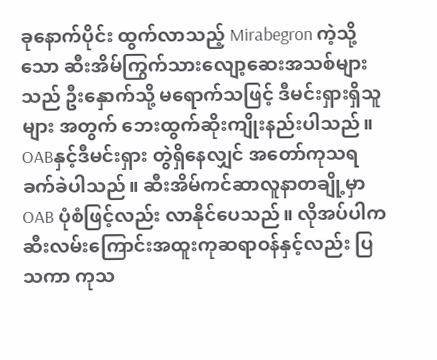ခုနောက်ပိုင်း ထွက်လာသည့် Mirabegron ကဲ့သို့သော ဆီးအိမ်ကြွက်သားလျော့ဆေးအသစ်များသည် ဦးနှောက်သို့ မရောက်သဖြင့် ဒီမင်းရှားရှိသူများ အတွက် ဘေးထွက်ဆိုးကျိုးနည်းပါသည်။ OABနှင့်ဒီမင်းရှား တွဲရှိနေလျှင် အတော်ကုသရခက်ခဲပါသည်။ ဆီးအိမ်ကင်ဆာလူနာတချို့မှာ OAB ပုံစံဖြင့်လည်း လာနိုင်ပေသည်။ လိုအပ်ပါက ဆီးလမ်းကြောင်းအထူးကုဆရာဝန်နှင့်လည်း ပြသကာ ကုသ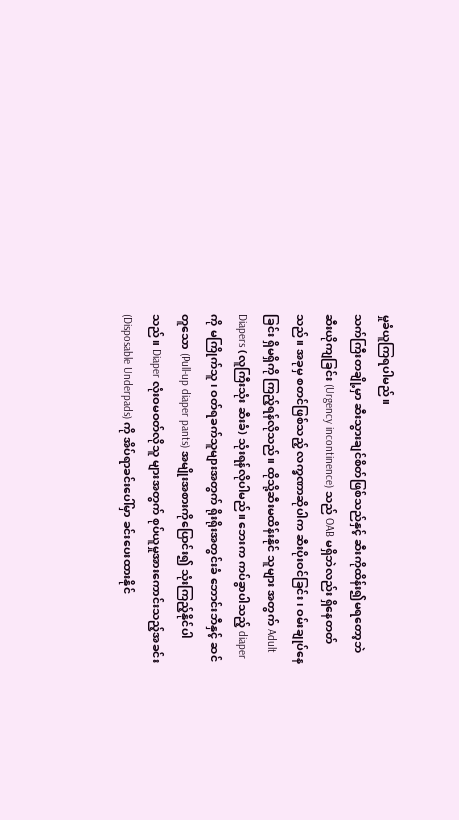မှုခံယူကြရပါမည်။
သက်ကြီးတချို့မှာ ဆီးသွားချင်စိတ်ဖြစ်သည်နှင့် ဆီးကိုထိန်း၍မရတော့ဘဲ ဆီးယိုကျခြင်း (Urgency incontinence) သည် OAB မရှိဘဲလည်း ရှိနေတတ်သည်။ အခုမှ စတင်ဖြစ်သည့် လက္ခဏာဆိုပါက ဆီးပိုးဝင်ခြင်း၊ ဝမ်းချုပ်နေခြင်း ရှိမရှိကို ကြည့်ရန်လိုသည်။ ထိုသို့ဆီးမထိန်းနိုင် သူများ အတွက် Adult Diapers (လူကြီးသုံး ဆီးခံ) သုံးရန်လိုပါမည်။ ဘေးက ကပ်ခွာပါသည့် diaper ကို မကြိုက်သူ၊ ဝတ်ရခက်သူများအတွက် ရိုးရိုးအတွင်းခံ ဘောင်းဘီနှင့် ဆင်တူသော (Pull-up diaper pants) အမျိုးအစားကိုပြောင်း၍ သုံးကြည့်နိုင်ပါသည်။ Diaper လုံးဝမဝတ်လိုသူ များအတွက် စုပ်ယူမှုအားကောင်းသည့်အခင်း (Disposable Underpads) ကို အိပ်ရာခင်းပေါ်မှာ ခင်းပေးထားနိုင်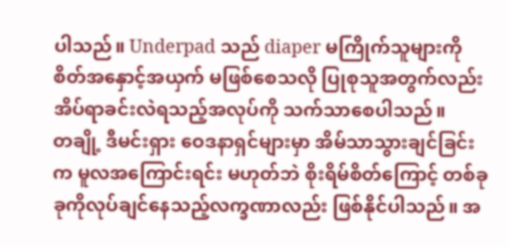ပါသည်။ Underpad သည် diaper မကြိုက်သူများကို စိတ်အနှောင့်အယှက် မဖြစ်စေသလို ပြုစုသူအတွက်လည်း အိပ်ရာခင်းလဲရသည့်အလုပ်ကို သက်သာစေပါသည်။
တချို့ ဒီမင်းရှား ဝေဒနာရှင်များမှာ အိမ်သာသွားချင်ခြင်းက မူလအကြောင်းရင်း မဟုတ်ဘဲ စိုးရိမ်စိတ်ကြောင့် တစ်ခုခုကိုလုပ်ချင်နေသည့်လက္ခဏာလည်း ဖြစ်နိုင်ပါသည်။ အ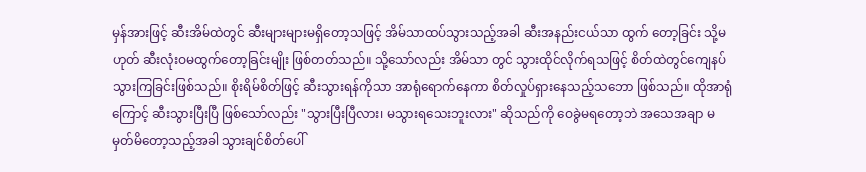မှန်အားဖြင့် ဆီးအိမ်ထဲတွင် ဆီးများများမရှိတော့သဖြင့် အိမ်သာထပ်သွားသည့်အခါ ဆီးအနည်းငယ်သာ ထွက် တော့ခြင်း သို့မဟုတ် ဆီးလုံးဝမထွက်တော့ခြင်းမျိုး ဖြစ်တတ်သည်။ သို့သော်လည်း အိမ်သာ တွင် သွားထိုင်လိုက်ရသဖြင့် စိတ်ထဲတွင်ကျေနပ်သွားကြခြင်းဖြစ်သည်။ စိုးရိမ်စိတ်ဖြင့် ဆီးသွားရန်ကိုသာ အာရုံရောက်နေကာ စိတ်လှုပ်ရှားနေသည့်သဘော ဖြစ်သည်။ ထိုအာရုံကြောင့် ဆီးသွားပြီးပြီ ဖြစ်သော်လည်း "သွားပြီးပြီလား၊ မသွားရသေးဘူးလား" ဆိုသည်ကို ဝေခွဲမရတော့ဘဲ အသေအချာ မမှတ်မိတော့သည့်အခါ သွားချင်စိတ်ပေါ်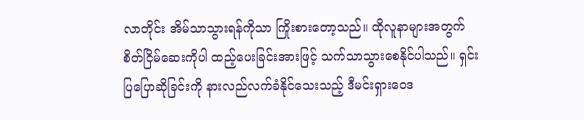လာတိုင်း အိမ်သာသွားရန်ကိုသာ ကြိုးစားတော့သည်။ ထိုလူနာများအတွက် စိတ်ငြိမ်ဆေးကိုပါ ထည့်ပေးခြင်းအားဖြင့် သက်သာသွားစေနိုင်ပါသည်။ ရှင်းပြပြောဆိုခြင်းကို နားလည်လက်ခံနိုင်သေးသည့် ဒီမင်းရှားဝေဒ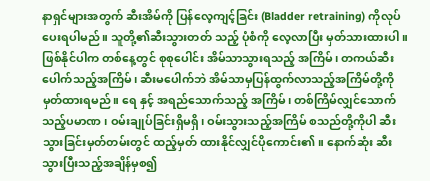နာရှင်များအတွက် ဆီးအိမ်ကို ပြန်လေ့ကျင့်ခြင်း (Bladder retraining) ကိုလုပ်ပေးရပါမည်။ သူတို့၏ဆီးသွားတတ် သည့် ပုံစံကို လေ့လာပြီး မှတ်သားထားပါ။ ဖြစ်နိုင်ပါက တစ်နေ့တွင် စုစုပေါင်း အိမ်သာသွားရသည့် အကြိမ်၊ တကယ်ဆီးပေါက်သည့်အကြိမ်၊ ဆီးမပေါက်ဘဲ အိမ်သာမှပြန်ထွက်လာသည့်အကြိမ်တို့ကို မှတ်ထားရမည်။ ရေ နှင့် အရည်သောက်သည့် အကြိမ်၊ တစ်ကြိမ်လျှင်သောက်သည့်ပမာဏ ၊ ဝမ်းချုပ်ခြင်းရှိမရှိ၊ ဝမ်းသွားသည့်အကြိမ် စသည်တို့ကိုပါ ဆီးသွားခြင်းမှတ်တမ်းတွင် ထည့်မှတ် ထားနိုင်လျှင်ပိုကောင်း၏။ နောက်ဆုံး ဆီးသွားပြီးသည့်အချိန်မှစ၍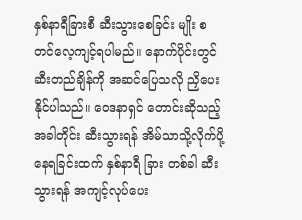နှစ်နာရီခြားစီ ဆီးသွားစေခြင်း မျိုး စတင်လေ့ကျင့်ရပါမည်။ နောက်ပိုင်းတွင် ဆီးတည်ချိန်ကို အဆင်ပြေသလို ညှိပေးနိုင်ပါသည်။ ဝေဒနာရှင် တောင်းဆိုသည့်အခါတိုင်း ဆီးသွားရန် အိမ်သာသို့လိုက်ပို့နေရခြင်းထက် နှစ်နာရီ ခြား တစ်ခါ ဆီးသွားရန် အကျင့်လုပ်ပေး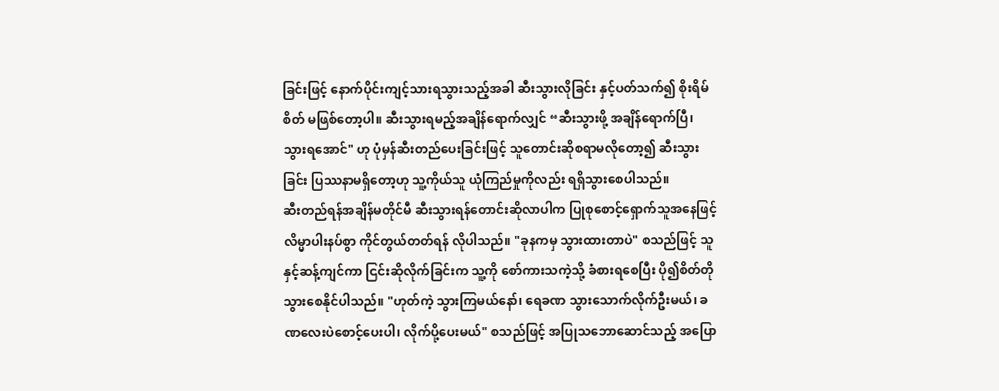ခြင်းဖြင့် နောက်ပိုင်းကျင့်သားရသွားသည့်အခါ ဆီးသွားလိုခြင်း နှင့်ပတ်သက်၍ စိုးရိမ်စိတ် မဖြစ်တော့ပါ။ ဆီးသွားရမည့်အချိန်ရောက်လျှင် “ဆီးသွားဖို့ အချိန်ရောက်ပြီ၊ သွားရအောင်" ဟု ပုံမှန်ဆီးတည်ပေးခြင်းဖြင့် သူတောင်းဆိုစရာမလိုတော့၍ ဆီးသွားခြင်း ပြဿနာမရှိတော့ဟု သူ့ကိုယ်သူ ယုံကြည်မှုကိုလည်း ရရှိသွားစေပါသည်။
ဆီးတည်ရန်အချိန်မတိုင်မီ ဆီးသွားရန်တောင်းဆိုလာပါက ပြုစုစောင့်ရှောက်သူအနေဖြင့် လိမ္မာပါးနပ်စွာ ကိုင်တွယ်တတ်ရန် လိုပါသည်။ "ခုနကမှ သွားထားတာပဲ" စသည်ဖြင့် သူနှင့်ဆန့်ကျင်ကာ ငြင်းဆိုလိုက်ခြင်းက သူ့ကို စော်ကားသကဲ့သို့ ခံစားရစေပြီး ပို၍စိတ်တိုသွားစေနိုင်ပါသည်။ "ဟုတ်ကဲ့ သွားကြမယ်နော်၊ ရေခဏ သွားသောက်လိုက်ဦးမယ်၊ ခဏလေးပဲစောင့်ပေးပါ၊ လိုက်ပို့ပေးမယ်" စသည်ဖြင့် အပြုသဘောဆောင်သည့် အပြော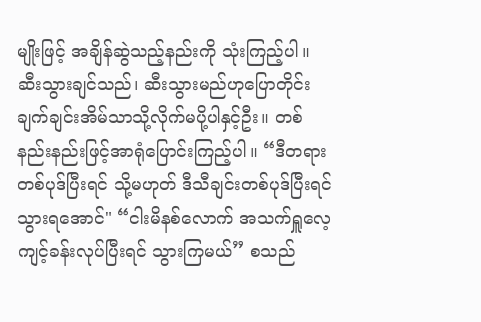မျိုးဖြင့် အချိန်ဆွဲသည့်နည်းကို သုံးကြည့်ပါ။ ဆီးသွားချင်သည်၊ ဆီးသွားမည်ဟုပြောတိုင်း ချက်ချင်းအိမ်သာသို့လိုက်မပို့ပါနှင့်ဦး။ တစ်နည်းနည်းဖြင့်အာရုံပြောင်းကြည့်ပါ။ “ဒီတရားတစ်ပုဒ်ပြီးရင် သို့မဟုတ် ဒီသီချင်းတစ်ပုဒ်ပြီးရင် သွားရအောင်" “ငါးမိနစ်လောက် အသက်ရှူလေ့ကျင့်ခန်းလုပ်ပြီးရင် သွားကြမယ်” စသည်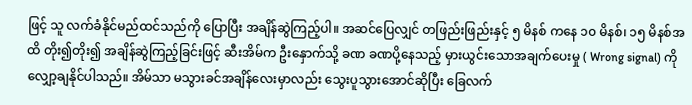ဖြင့် သူ လက်ခံနိုင်မည်ထင်သည်ကို ပြောပြီး အချိန်ဆွဲကြည့်ပါ။ အဆင်ပြေလျှင် တဖြည်းဖြည်းနှင့် ၅ မိနစ် ကနေ ၁၀ မိနစ်၊ ၁၅ မိနစ်အထိ တိုး၍တိုး၍ အချိန်ဆွဲကြည့်ခြင်းဖြင့် ဆီးအိမ်က ဦးနှောက်သို့ ခဏ ခဏပို့နေသည့် မှားယွင်းသောအချက်ပေးမှု ( Wrong signal) ကိုလျှော့ချနိုင်ပါသည်။ အိမ်သာ မသွားခင်အချိန်လေးမှာလည်း သွေးပူသွားအောင်ဆိုပြီး ခြေလက်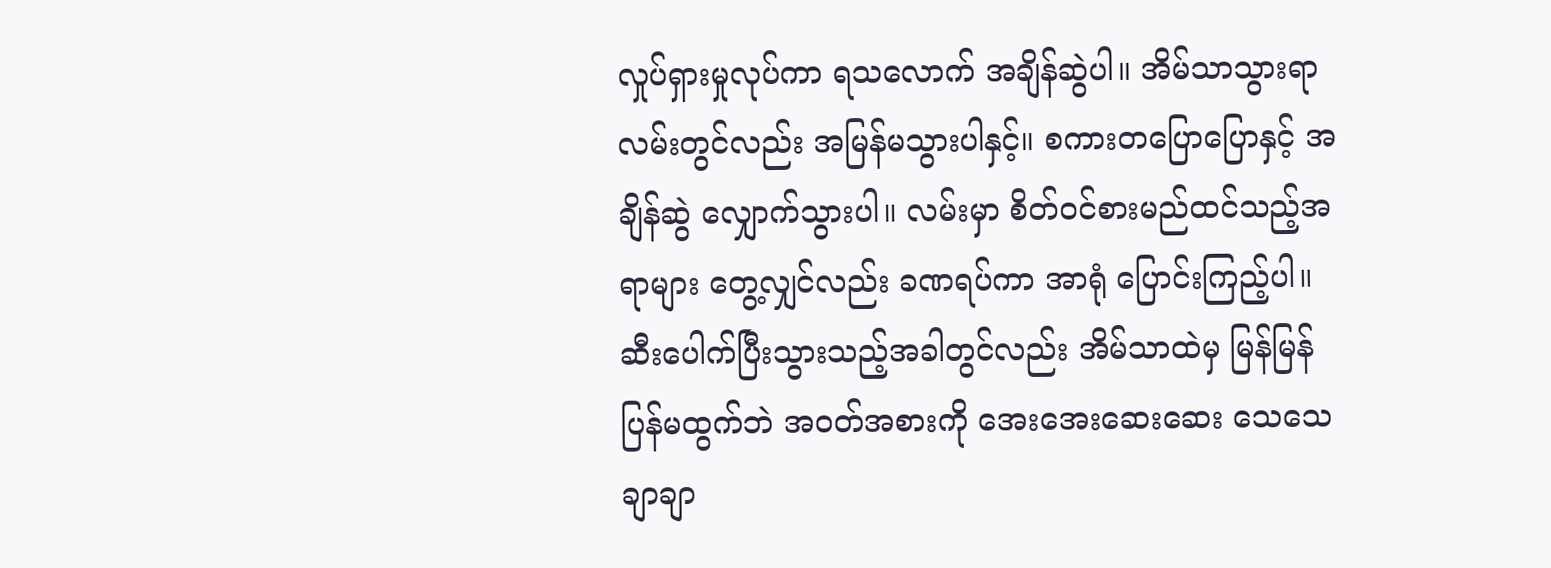လှုပ်ရှားမှုလုပ်ကာ ရသလောက် အချိန်ဆွဲပါ။ အိမ်သာသွားရာလမ်းတွင်လည်း အမြန်မသွားပါနှင့်။ စကားတပြောပြောနှင့် အချိန်ဆွဲ လျှောက်သွားပါ။ လမ်းမှာ စိတ်ဝင်စားမည်ထင်သည့်အရာများ တွေ့လျှင်လည်း ခဏရပ်ကာ အာရုံ ပြောင်းကြည့်ပါ။ ဆီးပေါက်ပြီးသွားသည့်အခါတွင်လည်း အိမ်သာထဲမှ မြန်မြန်ပြန်မထွက်ဘဲ အဝတ်အစားကို အေးအေးဆေးဆေး သေသေချာချာ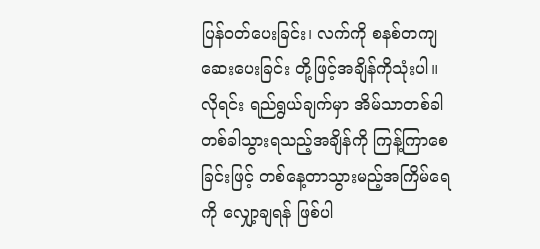ပြန်ဝတ်ပေးခြင်း၊ လက်ကို စနစ်တကျဆေးပေးခြင်း တို့ဖြင့်အချိန်ကိုသုံးပါ။ လိုရင်း ရည်ရွယ်ချက်မှာ အိမ်သာတစ်ခါတစ်ခါသွားရသည့်အချိန်ကို ကြန့်ကြာစေခြင်းဖြင့် တစ်နေ့တာသွားမည့်အကြိမ်ရေကို လျှော့ချရန် ဖြစ်ပါ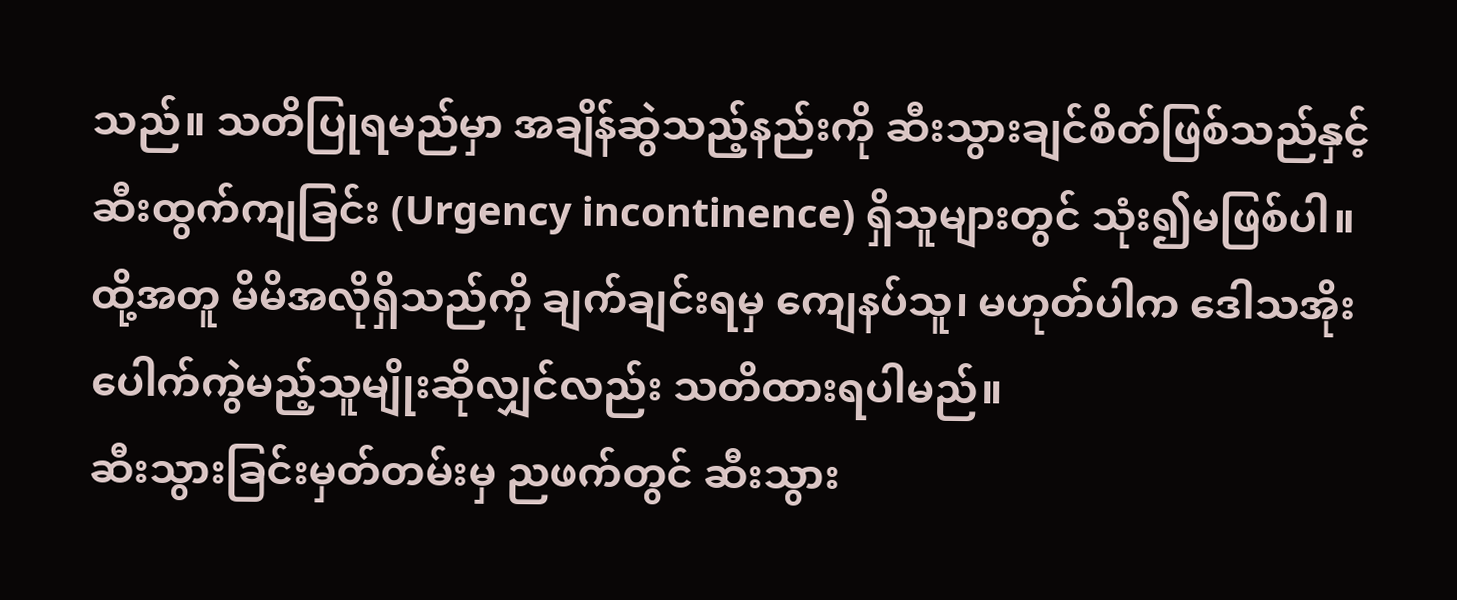သည်။ သတိပြုရမည်မှာ အချိန်ဆွဲသည့်နည်းကို ဆီးသွားချင်စိတ်ဖြစ်သည်နှင့် ဆီးထွက်ကျခြင်း (Urgency incontinence) ရှိသူများတွင် သုံး၍မဖြစ်ပါ။ ထို့အတူ မိမိအလိုရှိသည်ကို ချက်ချင်းရမှ ကျေနပ်သူ၊ မဟုတ်ပါက ဒေါသအိုး ပေါက်ကွဲမည့်သူမျိုးဆိုလျှင်လည်း သတိထားရပါမည်။
ဆီးသွားခြင်းမှတ်တမ်းမှ ညဖက်တွင် ဆီးသွား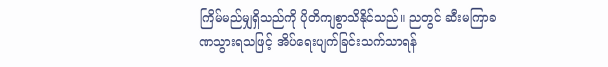ကြိမ်မည်မျှရှိသည်ကို ပိုတိကျစွာသိနိုင်သည်။ ညတွင် ဆီးမကြာခဏသွားရသဖြင့် အိပ်ရေးပျက်ခြင်းသက်သာရန်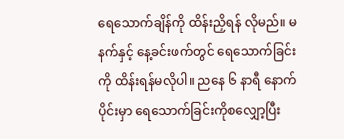ရေသောက်ချိန်ကို ထိန်းညှိရန် လိုမည်။ မနက်နှင့် နေ့ခင်းဖက်တွင် ရေသောက်ခြင်းကို ထိန်းရန်မလိုပါ။ ညနေ ၆ နာရီ နောက်ပိုင်းမှာ ရေသောက်ခြင်းကိုစလျှော့ပြီး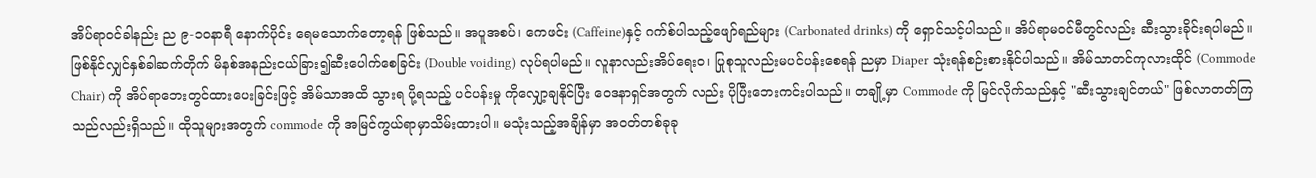အိပ်ရာဝင်ခါနည်း ည ၉-၁၀နာရီ နောက်ပိုင်း ရေမသောက်တော့ရန် ဖြစ်သည်။ အပူအစပ်၊ ကေဖင်း (Caffeine)နှင့် ဂက်စ်ပါသည့်ဖျော်ရည်များ (Carbonated drinks) ကို ရှောင်သင့်ပါသည်။ အိပ်ရာမဝင်မီတွင်လည်း ဆီးသွားခိုင်းရပါမည်။ ဖြစ်နိုင်လျှင်နှစ်ခါဆက်တိုက် မိနစ်အနည်းငယ်ခြား၍ဆီးပေါက်စေခြင်း (Double voiding) လုပ်ရပါမည်။ လူနာလည်းအိပ်ရေးဝ၊ ပြုစုသူလည်းမပင်ပန်းစေရန် ညမှာ Diaper သုံးရန်စဉ်းစားနိုင်ပါသည်။ အိမ်သာတင်ကုလားထိုင် (Commode Chair) ကို အိပ်ရာဘေးတွင်ထားပေးခြင်းဖြင့် အိမ်သာအထိ သွားရ ပို့ရသည့် ပင်ပန်းမှု ကိုလျှော့ချနိုင်ပြီး ဝေဒနာရှင်အတွက် လည်း ပိုပြီးဘေးကင်းပါသည်။ တချို့မှာ Commode ကို မြင်လိုက်သည်နှင့် "ဆီးသွားချင်တယ်" ဖြစ်လာတတ်ကြသည်လည်းရှိသည်။ ထိုသူများအတွက် commode ကို အမြင်ကွယ်ရာမှာသိမ်းထားပါ။ မသုံးသည့်အချိန်မှာ အဝတ်တစ်ခုခု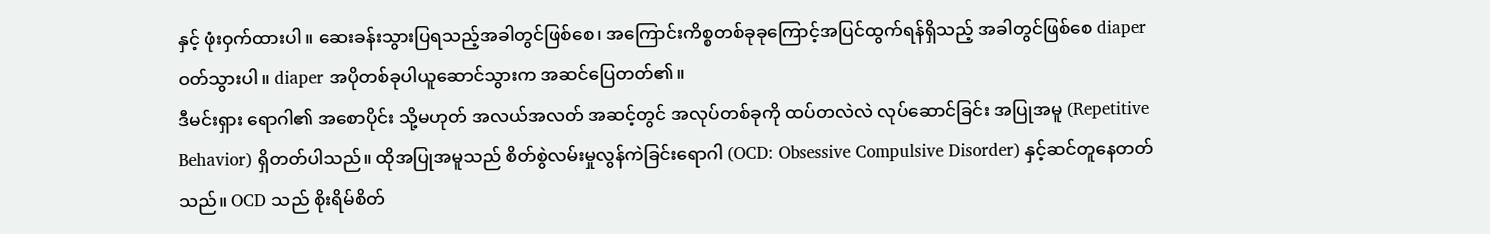နှင့် ဖုံးဝှက်ထားပါ။ ဆေးခန်းသွားပြရသည့်အခါတွင်ဖြစ်စေ၊ အကြောင်းကိစ္စတစ်ခုခုကြောင့်အပြင်ထွက်ရန်ရှိသည့် အခါတွင်ဖြစ်စေ diaper ဝတ်သွားပါ။ diaper အပိုတစ်ခုပါယူဆောင်သွားက အဆင်ပြေတတ်၏။
ဒီမင်းရှား ရောဂါ၏ အစောပိုင်း သို့မဟုတ် အလယ်အလတ် အဆင့်တွင် အလုပ်တစ်ခုကို ထပ်တလဲလဲ လုပ်ဆောင်ခြင်း အပြုအမူ (Repetitive Behavior) ရှိတတ်ပါသည်။ ထိုအပြုအမူသည် စိတ်စွဲလမ်းမှုလွန်ကဲခြင်းရောဂါ (OCD: Obsessive Compulsive Disorder) နှင့်ဆင်တူနေတတ်သည်။ OCD သည် စိုးရိမ်စိတ်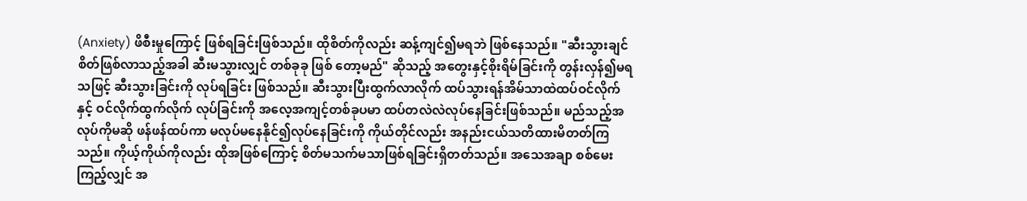(Anxiety) ဖိစီးမှုကြောင့် ဖြစ်ရခြင်းဖြစ်သည်။ ထိုစိတ်ကိုလည်း ဆန့်ကျင်၍မရဘဲ ဖြစ်နေသည်။ "ဆီးသွားချင်စိတ်ဖြစ်လာသည့်အခါ ဆီးမသွားလျှင် တစ်ခုခု ဖြစ် တော့မည်" ဆိုသည့် အတွေးနှင့်စိုးရိမ်ခြင်းကို တွန်းလှန်၍မရသဖြင့် ဆီးသွားခြင်းကို လုပ်ရခြင်း ဖြစ်သည်။ ဆီးသွားပြီးထွက်လာလိုက် ထပ်သွားရန်အိမ်သာထဲထပ်ဝင်လိုက်နှင့် ဝင်လိုက်ထွက်လိုက် လုပ်ခြင်းကို အလေ့အကျင့်တစ်ခုပမာ ထပ်တလဲလဲလုပ်နေခြင်းဖြစ်သည်။ မည်သည့်အလုပ်ကိုမဆို ဖန်ဖန်ထပ်ကာ မလုပ်မနေနိုင်၍လုပ်နေခြင်းကို ကိုယ်တိုင်လည်း အနည်းငယ်သတိထားမိတတ်ကြ သည်။ ကိုယ့်ကိုယ်ကိုလည်း ထိုအဖြစ်ကြောင့် စိတ်မသက်မသာဖြစ်ရခြင်းရှိတတ်သည်။ အသေအချာ စစ်မေးကြည့်လျှင် အ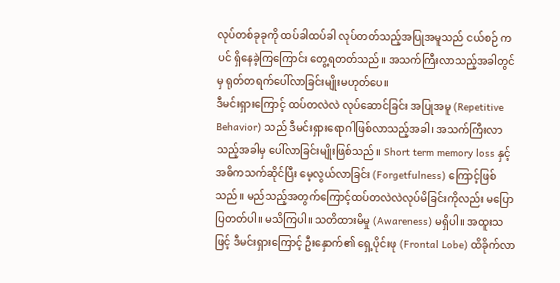လုပ်တစ်ခုခုကို ထပ်ခါထပ်ခါ လုပ်တတ်သည့်အပြုအမူသည် ငယ်စဉ် ကပင် ရှိနေခဲ့ကြကြောင်း တွေ့ရတတ်သည်။ အသက်ကြီးလာသည့်အခါတွင်မှ ရုတ်တရက်ပေါ်လာခြင်းမျိုးမဟုတ်ပေ။
ဒီမင်းရှားကြောင့် ထပ်တလဲလဲ လုပ်ဆောင်ခြင်း အပြုအမူ (Repetitive Behavior) သည် ဒီမင်းရှားရောဂါဖြစ်လာသည့်အခါ၊ အသက်ကြီးလာသည့်အခါမှ ပေါ်လာခြင်းမျိုးဖြစ်သည်။ Short term memory loss နှင့် အဓိကသက်ဆိုင်ပြီး မေ့လွယ်လာခြင်း (Forgetfulness) ကြောင့်ဖြစ် သည်။ မည်သည့်အတွက်ကြောင့်ထပ်တလဲလဲလုပ်မိခြင်းကိုလည်း မပြောပြတတ်ပါ။ မသိကြပါ။ သတိထားမိမှု (Awareness) မရှိပါ။ အထူးသဖြင့် ဒီမင်းရှားကြောင့် ဦးနှောက်၏ ရှေ့ပိုင်းဖု (Frontal Lobe) ထိခိုက်လာ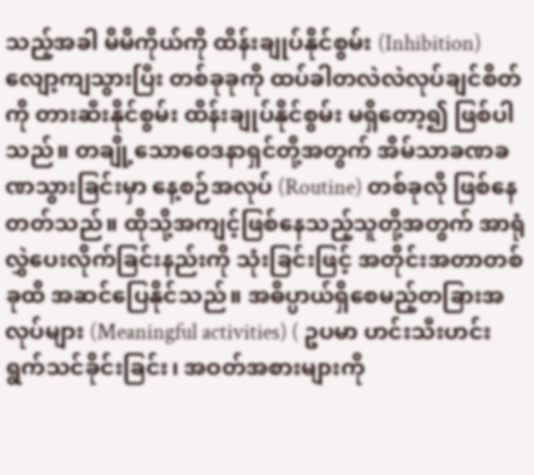သည့်အခါ မိမိကိုယ်ကို ထိန်းချုပ်နိုင်စွမ်း (Inhibition) လျော့ကျသွားပြီး တစ်ခုခုကို ထပ်ခါတလဲလဲလုပ်ချင်စိတ်ကို တားဆီးနိုင်စွမ်း ထိန်းချုပ်နိုင်စွမ်း မရှိတော့၍ ဖြစ်ပါ သည်။ တချို့သောဝေဒနာရှင်တို့အတွက် အိမ်သာခဏခဏသွားခြင်းမှာ နေ့စဉ်အလုပ် (Routine) တစ်ခုလို ဖြစ်နေတတ်သည်။ ထိုသို့အကျင့်ဖြစ်နေသည့်သူတို့အတွက် အာရုံလွှဲပေးလိုက်ခြင်းနည်းကို သုံးခြင်းဖြင့် အတိုင်းအတာတစ်ခုထိ အဆင်ပြေနိုင်သည်။ အဓိပ္ပာယ်ရှိစေမည့်တခြားအလုပ်များ (Meaningful activities) ( ဥပမာ ဟင်းသီးဟင်းရွက်သင်ခိုင်းခြင်း၊ အဝတ်အစားများကို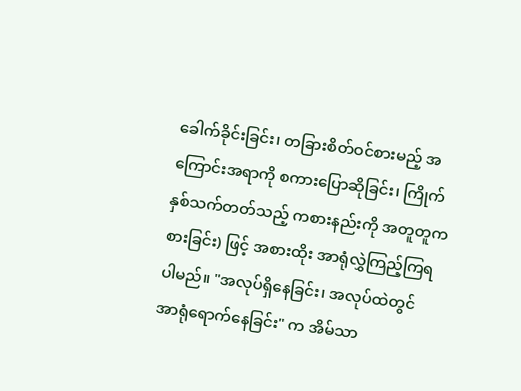ခေါက်ခိုင်းခြင်း၊ တခြားစိတ်ဝင်စားမည့် အကြောင်းအရာကို စကားပြောဆိုခြင်း၊ ကြိုက်နှစ်သက်တတ်သည့် ကစားနည်းကို အတူတူကစားခြင်း) ဖြင့် အစားထိုး အာရုံလွှဲကြည့်ကြရပါမည်။ "အလုပ်ရှိနေခြင်း၊ အလုပ်ထဲတွင် အာရုံရောက်နေခြင်း" က အိမ်သာ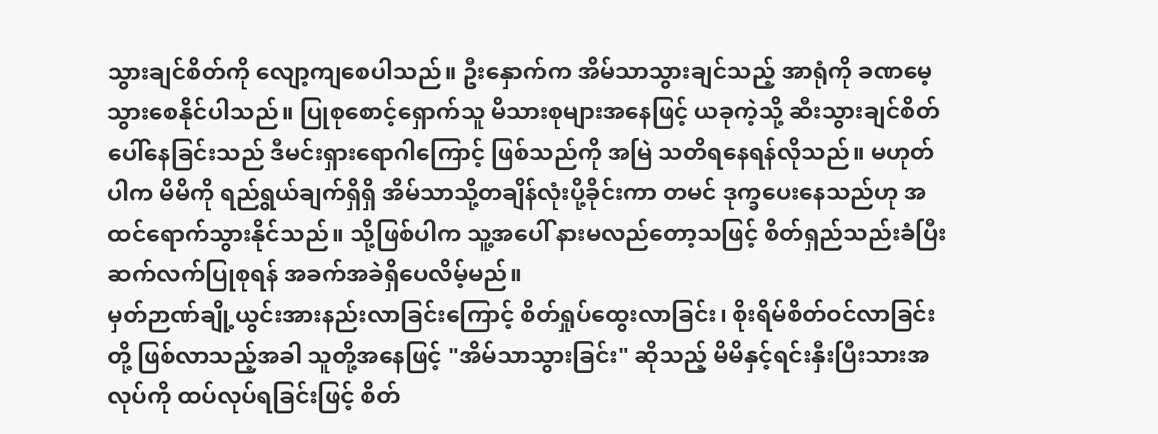သွားချင်စိတ်ကို လျော့ကျစေပါသည်။ ဦးနှောက်က အိမ်သာသွားချင်သည့် အာရုံကို ခဏမေ့သွားစေနိုင်ပါသည်။ ပြုစုစောင့်ရှောက်သူ မိသားစုများအနေဖြင့် ယခုကဲ့သို့ ဆီးသွားချင်စိတ် ပေါ်နေခြင်းသည် ဒီမင်းရှားရောဂါကြောင့် ဖြစ်သည်ကို အမြဲ သတိရနေရန်လိုသည်။ မဟုတ်ပါက မိမိကို ရည်ရွယ်ချက်ရှိရှိ အိမ်သာသို့တချိန်လုံးပို့ခိုင်းကာ တမင် ဒုက္ခပေးနေသည်ဟု အထင်ရောက်သွားနိုင်သည်။ သို့ဖြစ်ပါက သူ့အပေါ် နားမလည်တော့သဖြင့် စိတ်ရှည်သည်းခံပြီး ဆက်လက်ပြုစုရန် အခက်အခဲရှိပေလိမ့်မည်။
မှတ်ဉာဏ်ချို့ယွင်းအားနည်းလာခြင်းကြောင့် စိတ်ရှုပ်ထွေးလာခြင်း၊ စိုးရိမ်စိတ်ဝင်လာခြင်း တို့ ဖြစ်လာသည့်အခါ သူတို့အနေဖြင့် "အိမ်သာသွားခြင်း" ဆိုသည့် မိမိနှင့်ရင်းနှီးပြီးသားအလုပ်ကို ထပ်လုပ်ရခြင်းဖြင့် စိတ်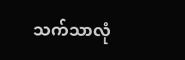သက်သာလုံ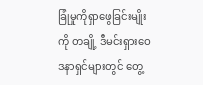ခြုံမှုကိုရှာဖွေခြင်းမျိုးကို တချို့ ဒီမင်းရှားဝေဒနာရှင်များတွင် တွေ့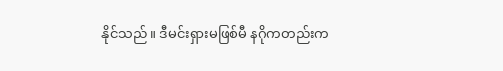နိုင်သည်။ ဒီမင်းရှားမဖြစ်မီ နဂိုကတည်းက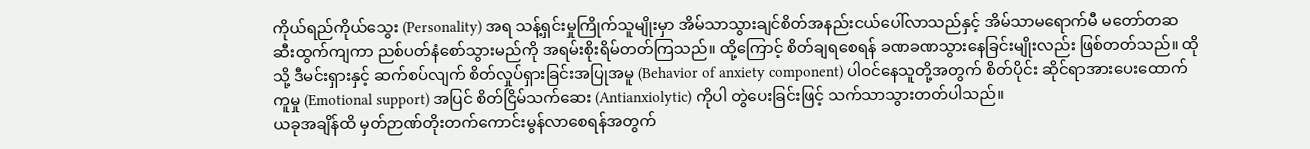ကိုယ်ရည်ကိုယ်သွေး (Personality) အရ သန့်ရှင်းမှုကြိုက်သူမျိုးမှာ အိမ်သာသွားချင်စိတ်အနည်းငယ်ပေါ်လာသည်နှင့် အိမ်သာမရောက်မီ မတော်တဆဆီးထွက်ကျကာ ညစ်ပတ်နံစော်သွားမည်ကို အရမ်းစိုးရိမ်တတ်ကြသည်။ ထို့ကြောင့် စိတ်ချရစေရန် ခဏခဏသွားနေခြင်းမျိုးလည်း ဖြစ်တတ်သည်။ ထိုသို့ ဒီမင်းရှားနှင့် ဆက်စပ်လျက် စိတ်လှုပ်ရှားခြင်းအပြုအမူ (Behavior of anxiety component) ပါဝင်နေသူတို့အတွက် စိတ်ပိုင်း ဆိုင်ရာအားပေးထောက်ကူမှု (Emotional support) အပြင် စိတ်ငြိမ်သက်ဆေး (Antianxiolytic) ကိုပါ တွဲပေးခြင်းဖြင့် သက်သာသွားတတ်ပါသည်။
ယခုအချိန်ထိ မှတ်ဉာဏ်တိုးတက်ကောင်းမွန်လာစေရန်အတွက်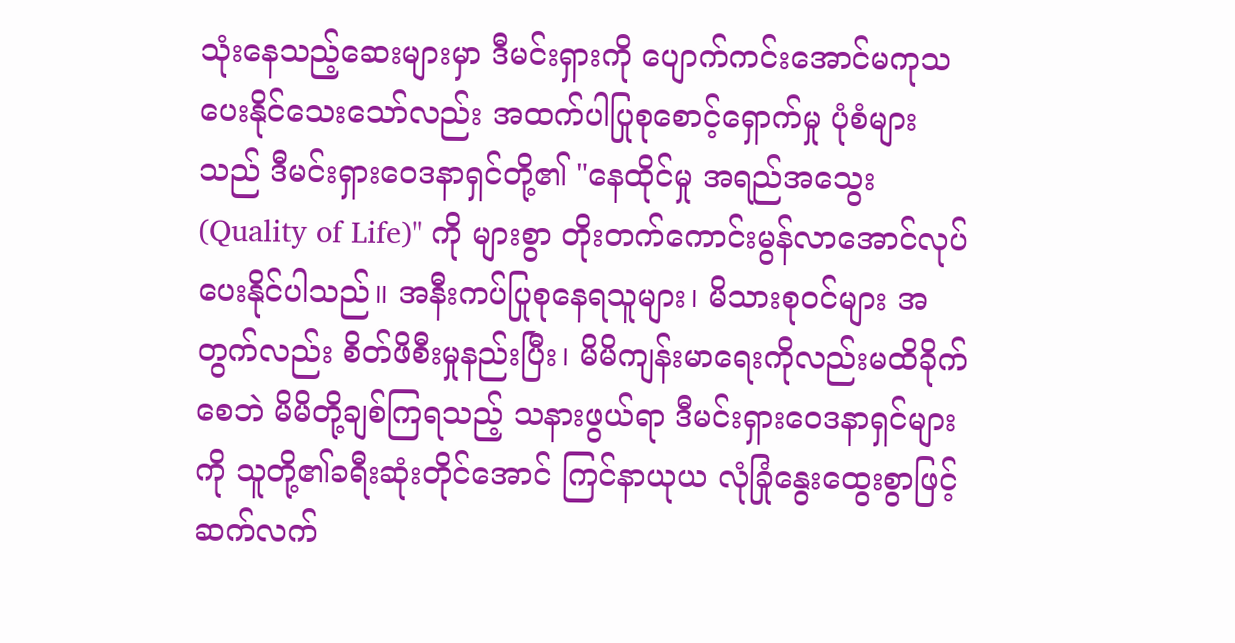သုံးနေသည့်ဆေးများမှာ ဒီမင်းရှားကို ပျောက်ကင်းအောင်မကုသပေးနိုင်သေးသော်လည်း အထက်ပါပြုစုစောင့်ရှောက်မှု ပုံစံများသည် ဒီမင်းရှားဝေဒနာရှင်တို့၏ "နေထိုင်မှု အရည်အသွေး (Quality of Life)" ကို များစွာ တိုးတက်ကောင်းမွန်လာအောင်လုပ်ပေးနိုင်ပါသည်။ အနီးကပ်ပြုစုနေရသူများ၊ မိသားစုဝင်များ အတွက်လည်း စိတ်ဖိစီးမှုနည်းပြီး၊ မိမိကျန်းမာရေးကိုလည်းမထိခိုက်စေဘဲ မိမိတို့ချစ်ကြရသည့် သနားဖွယ်ရာ ဒီမင်းရှားဝေဒနာရှင်များကို သူတို့၏ခရီးဆုံးတိုင်အောင် ကြင်နာယုယ လုံခြုံနွေးထွေးစွာဖြင့် ဆက်လက်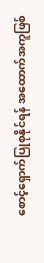စောင့်ရှောက်ပြုစုနိုင်ရန် အထောက်အကူဖြစ်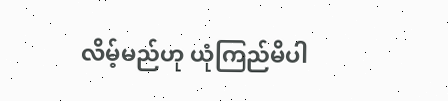လိမ့်မည်ဟု ယုံကြည်မိပါ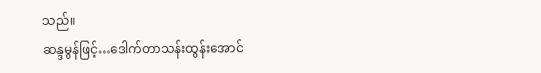သည်။
ဆန္ဒမွန်ဖြင့်…ဒေါက်တာသန်းထွန်းအောင်